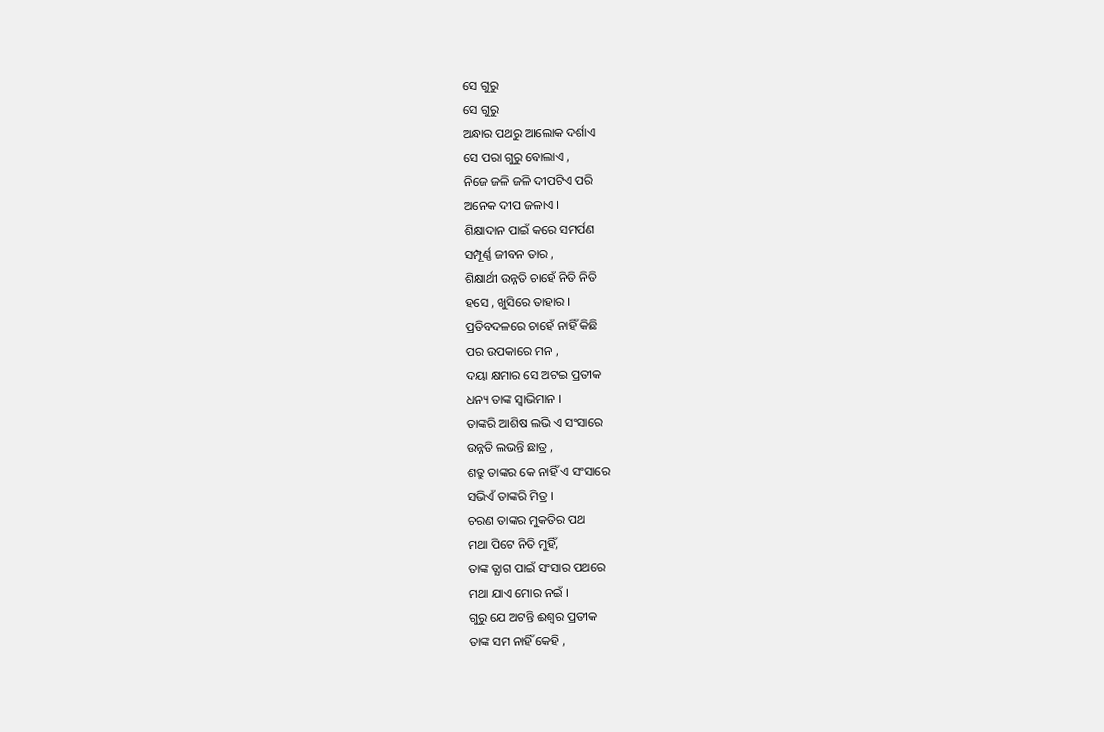ସେ ଗୁରୁ
ସେ ଗୁରୁ
ଅନ୍ଧାର ପଥରୁ ଆଲୋକ ଦର୍ଶାଏ
ସେ ପରା ଗୁରୁ ବୋଲାଏ ,
ନିଜେ ଜଳି ଜଳି ଦୀପଟିଏ ପରି
ଅନେକ ଦୀପ ଜଳାଏ ।
ଶିକ୍ଷାଦାନ ପାଇଁ କରେ ସମର୍ପଣ
ସମ୍ପୂର୍ଣ୍ଣ ଜୀବନ ତାର ,
ଶିକ୍ଷାର୍ଥୀ ଉନ୍ନତି ଚାହେଁ ନିତି ନିତି
ହସେ , ଖୁସିରେ ତାହାର ।
ପ୍ରତିବଦଳରେ ଚାହେଁ ନାହିଁ କିଛି
ପର ଉପକାରେ ମନ ,
ଦୟା କ୍ଷମାର ସେ ଅଟଇ ପ୍ରତୀକ
ଧନ୍ୟ ତାଙ୍କ ସ୍ବାଭିମାନ ।
ତାଙ୍କରି ଆଶିଷ ଲଭି ଏ ସଂସାରେ
ଉନ୍ନତି ଲଭନ୍ତି ଛାତ୍ର ,
ଶତ୍ରୁ ତାଙ୍କର କେ ନାହିଁ ଏ ସଂସାରେ
ସଭିଏଁ ତାଙ୍କରି ମିତ୍ର ।
ଚରଣ ତାଙ୍କର ମୁକତିର ପଥ
ମଥା ପିଟେ ନିତି ମୁହିଁ,
ତାଙ୍କ ତ୍ଯାଗ ପାଇଁ ସଂସାର ପଥରେ
ମଥା ଯାଏ ମୋର ନଇଁ ।
ଗୁରୁ ଯେ ଅଟନ୍ତି ଈଶ୍ୱର ପ୍ରତୀକ
ତାଙ୍କ ସମ ନାହିଁ କେହି ,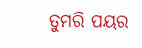ତୁମରି ପୟର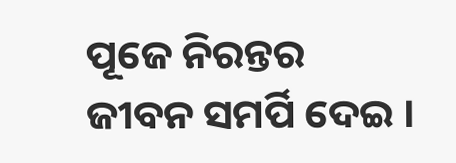ପୂଜେ ନିରନ୍ତର
ଜୀବନ ସମର୍ପି ଦେଇ ।